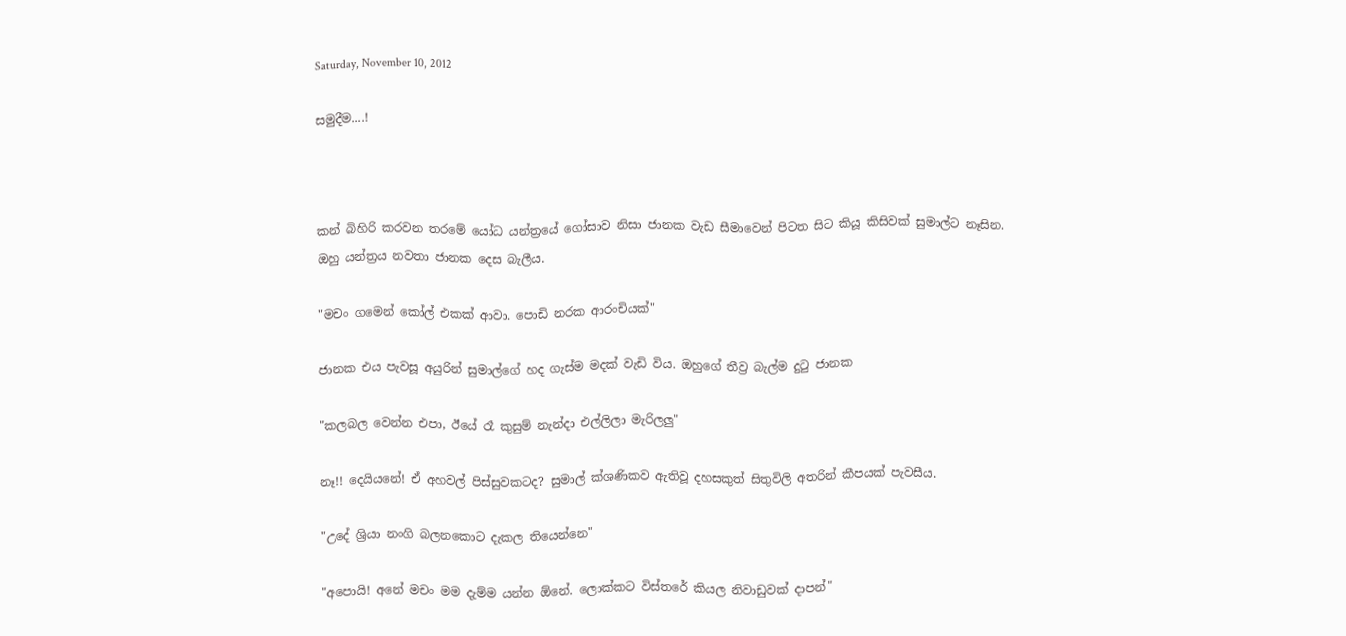Saturday, November 10, 2012

සමුදීම....!



කන් බිහිරි කරවන තරමේ යෝධ යන්ත්‍රයේ ගෝසාව නිසා ජානක වැඩ සීමාවෙන් පිටත සිට කියූ කිසිවක් සුමාල්ට නෑසින.
ඔහු යන්ත්‍රය නවතා ජානක දෙස බැලීය.

"මචං ගමෙන් කෝල් එකක් ආවා. පොඩි නරක ආරංචියක්"

ජානක එය පැවසූ අයුරින් සුමාල්ගේ හද ගැස්ම මදක් වැඩි විය. ඔහුගේ තීව්‍ර බැල්ම දුටු ජානක

"කලබල වෙන්න එපා, ඊයේ රෑ කුසුම් නැන්දා එල්ලිලා මැරිලලු"

නෑ!! දෙයියනේ! ඒ අහවල් පිස්සුවකටද? සුමාල් ක්ශණිකව ඇතිවූ දහසකුත් සිතුවිලි අතරින් කීපයක් පැවසීය.

"උදේ ශ්‍රියා නංගි බලනකොට දැකල තියෙන්නෙ"

"අපොයි! අනේ මචං මම දැම්ම යන්න ඕනේ. ලොක්කට විස්තරේ කියල නිවාඩුවක් දාපන්"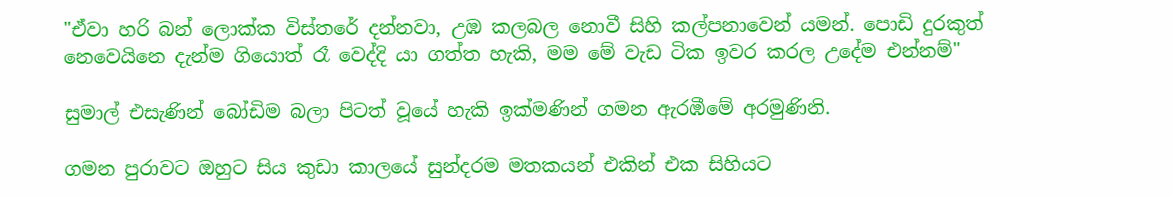"ඒවා හරි බන් ලොක්ක විස්තරේ දන්නවා, උඹ කලබල නොවී සිහි කල්පනාවෙන් යමන්. පොඩි දුරකුත් නෙවෙයිනෙ දැන්ම ගියොත් රෑ වෙද්දි යා ගත්ත හැකි, මම මේ වැඩ ටික ඉවර කරල උදේම එන්නම්"

සුමාල් එසැණින් බෝඩිම බලා පිටත් වූයේ හැකි ඉක්මණින් ගමන ඇරඹීමේ අරමුණිනි.

ගමන පුරාවට ඔහුට සිය කුඩා කාලයේ සුන්දරම මතකයන් එකින් එක සිහියට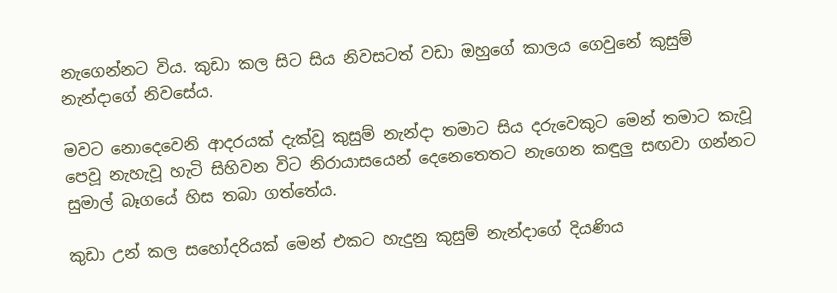නැගෙන්නට විය. කුඩා කල සිට සිය නිවසටත් වඩා ඔහුගේ කාලය ගෙවුනේ කුසුම් නැන්දාගේ නිවසේය.

මවට නොදෙවෙනි ආදරයක් දැක්වූ කුසුම් නැන්දා තමාට සිය දරුවෙකුට මෙන් තමාට කැවූ පෙවූ නැහැවූ හැටි සිහිවන විට නිරායාසයෙන් දෙනෙතෙතට නැගෙන කඳුලු සඟවා ගන්නට සුමාල් බෑගයේ හිස තබා ගත්තේය.

කුඩා උන් කල සහෝදරියක් මෙන් එකට හැදුනු කුසුම් නැන්දාගේ දියණිය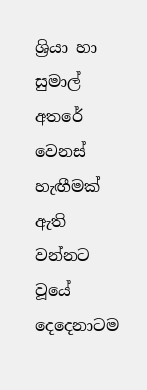ශ්‍රියා හා සුමාල් අතරේ වෙනස් හැඟීමක් ඇති වන්නට වූයේ දෙදෙනාටම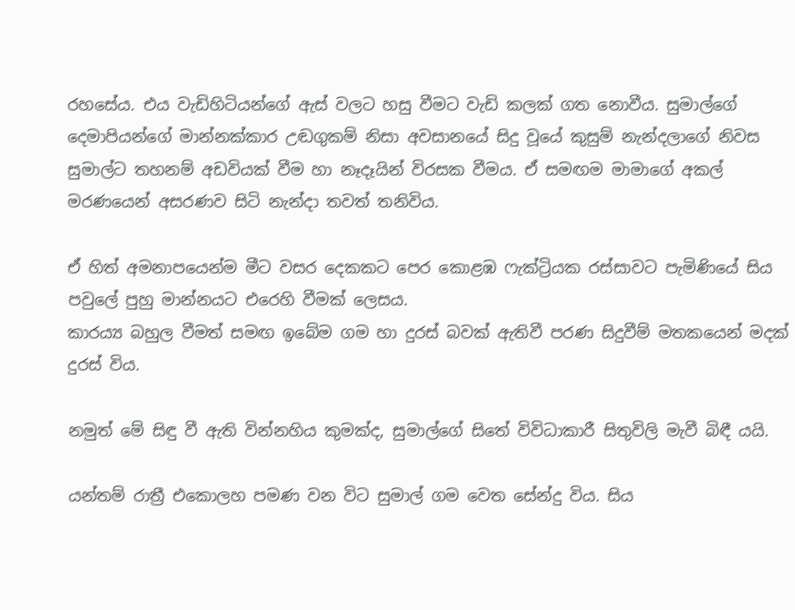රහසේය. එය වැඩිහිටියන්ගේ ඇස් වලට හසු වීමට වැඩි කලක් ගත නොවීය. සුමාල්ගේ දෙමාපියන්ගේ මාන්නක්කාර උඬගුකම් නිසා අවසානයේ සිදු වූයේ කුසුම් නැන්දලාගේ නිවස සුමාල්ට තහනම් අඩවියක් වීම හා නෑදෑයින් විරසක වීමය. ඒ සමඟම මාමාගේ අකල් මරණයෙන් අසරණව සිටි නැන්දා තවත් තනිවිය.

ඒ හිත් අමනාපයෙන්ම මීට වසර දෙකකට පෙර කොළඹ ෆැක්ට්‍රියක රස්සාවට පැමිණියේ සිය පවුලේ පුහු මාන්නයට එරෙහි වීමක් ලෙසය.
කාර‍ය්‍ය බහුල වීමත් සමඟ ඉබේම ගම හා දුරස් බවක් ඇතිවී පරණ සිදුවීම් මතකයෙන් මදක් දුරස් විය.

නමුත් මේ සිඳු වී ඇති වින්නහිය කුමක්ද, සුමාල්ගේ සිතේ විවිධාකාරී සිතුවිලි මැවී බිඳී යයි.

යන්තම් රාත්‍රී එකොලහ පමණ වන විට සුමාල් ගම වෙත සේන්දු විය. සිය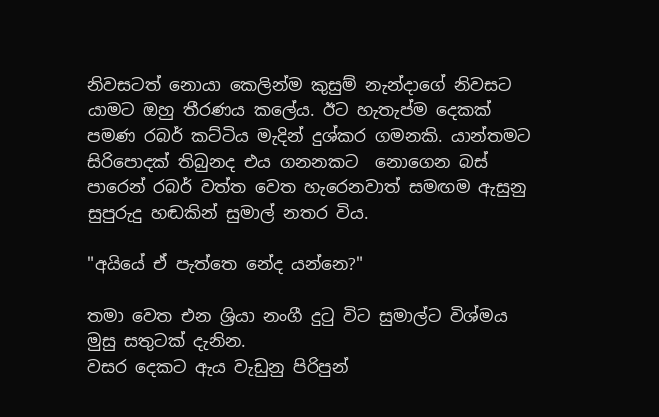නිවසටත් නොයා කෙලින්ම කුසුම් නැන්දාගේ නිවසට යාමට ඔහු තීරණය කලේය. ඊට හැතැප්ම දෙකක් පමණ රබර් කට්ටිය මැදින් දුශ්කර ගමනකි. යාන්තමට සිරිපොදක් තිබුනද එය ගනනකට  නොගෙන බස් පාරෙන් රබර් වත්ත වෙත හැරෙනවාත් සමඟම ඇසුනු සුපුරුදු හඬකින් සුමාල් නතර විය.

"අයියේ ඒ පැත්තෙ නේද යන්නෙ?"

තමා වෙත එන ශ්‍රියා නංගී දුටු විට සුමාල්ට විශ්මය මුසු සතුටක් දැනින.
වසර දෙකට ඇය වැඩුනු පිරිපුන්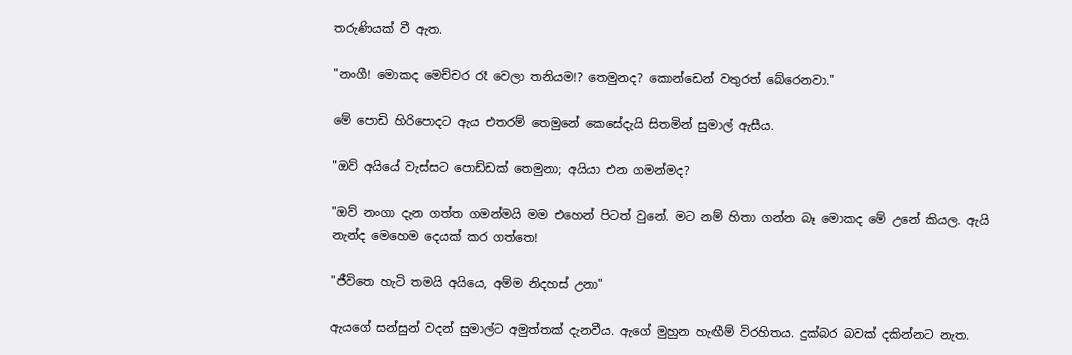තරුණියක් වී ඇත.

"නංගී! මොකද මෙච්චර රෑ වෙලා තනියම!? තෙමුනද? කොන්ඩෙන් වතුරත් බේරෙනවා."

මේ පොඩි හිරිපොදට ඇය එතරම් තෙමුනේ කෙසේදැයි සිතමින් සුමාල් ඇසීය.

"ඔව් අයියේ වැස්සට පොඩ්ඩක් තෙමුනා; අයියා එන ගමන්මද?

"ඔව් නංගා දැන ගත්ත ගමන්මයි මම එහෙන් පිටත් වුනේ. මට නම් හිතා ගන්න බෑ මොකද මේ උනේ කියල. ඇයි නැන්ද මෙහෙම දෙයක් කර ගත්තෙ!

"ජීවිතෙ හැටි තමයි අයියෙ, අම්ම නිදහස් උනා"

ඇයගේ සන්සුන් වදන් සුමාල්ට අමුත්තක් දැනවීය. ඇගේ මුහුන හැඟීම් විරහිතය. දුක්බර බවක් දකින්නට නැත.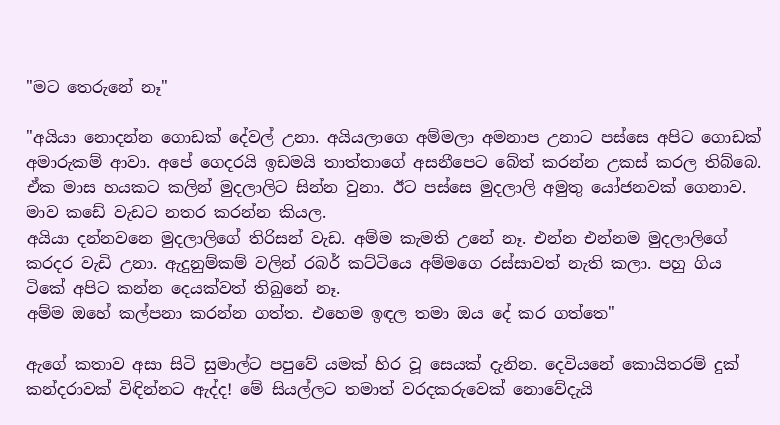"මට තෙරුනේ නෑ"

"අයියා නොදන්න ගොඩක් දේවල් උනා. අයියලාගෙ අම්මලා අමනාප උනාට පස්සෙ අපිට ගොඩක් අමාරුකම් ආවා. අපේ ගෙදරයි ඉඩමයි තාත්තාගේ අසනීපෙට බේත් කරන්න උකස් කරල තිබ්බෙ. ඒක මාස හයකට කලින් මුදලාලිට සින්න වුනා. ඊට පස්සෙ මුදලාලි අමුතු යෝජනවක් ගෙනාව. මාව කඩේ වැඩට නතර කරන්න කියල.
අයියා දන්නවනෙ මුදලාලිගේ තිරිසන් වැඩ. අම්ම කැමති උනේ නෑ. එන්න එන්නම මුදලාලිගේ කරදර වැඩි උනා. ඇදුනුම්කම් වලින් රබර් කට්ටියෙ අම්මගෙ රස්සාවත් නැති කලා. පහු ගිය ටිකේ අපිට කන්න දෙයක්වත් තිබුනේ නෑ.
අම්ම ඔහේ කල්පනා කරන්න ගත්ත. එහෙම ඉඳල තමා ඔය දේ කර ගත්තෙ"

ඇගේ කතාව අසා සිටි සුමාල්ට පපුවේ යමක් හිර වූ සෙයක් දැනින. දෙවියනේ කොයිතරම් දුක් කන්දරාවක් විඳින්නට ඇද්ද! මේ සියල්ලට තමාත් වරදකරුවෙක් නොවේදැයි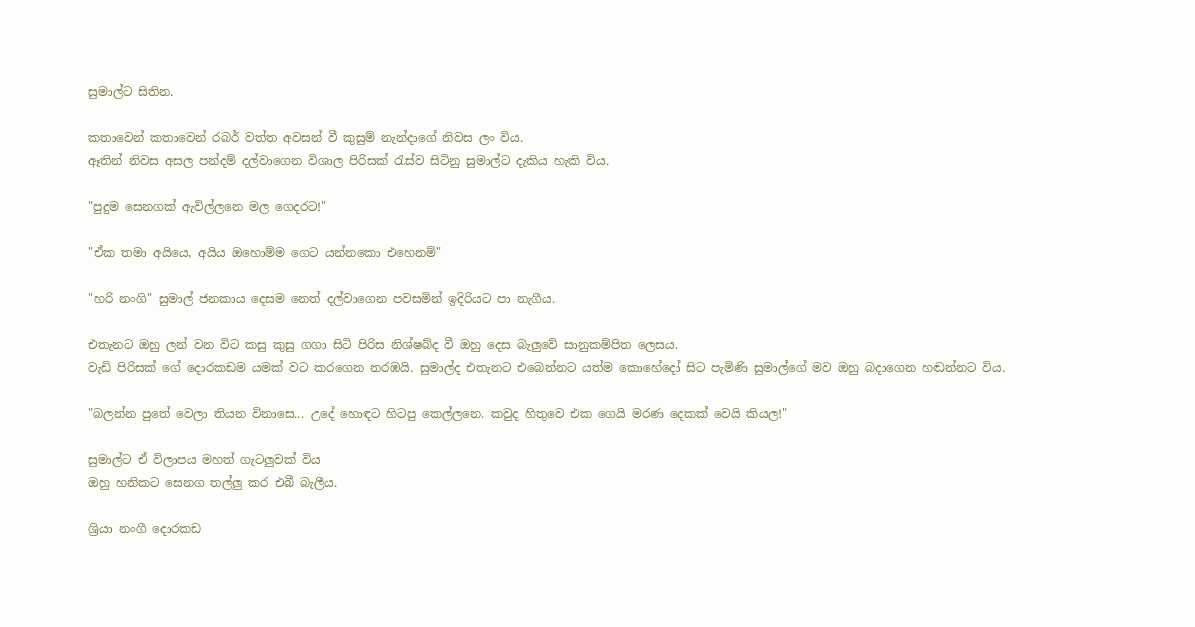සුමාල්ට සිතින.

කතාවෙන් කතාවෙන් රබර් වත්ත අවසන් වී කුසුම් නැන්දාගේ නිවස ලං විය.
ඈතින් නිවස අසල පන්දම් දල්වාගෙන විශාල පිරිසක් රැස්ව සිටිනු සුමාල්ට දැකිය හැකි විය.

"පුදුම සෙනගක් ඇවිල්ලනෙ මල ගෙදරට!"

"ඒක තමා අයියෙ, අයිය ඔහොම්ම ගෙට යන්නකො එහෙනම්"

"හරි නංගි" සුමාල් ජනකාය දෙසම නෙත් දල්වාගෙන පවසමින් ඉදිරියට පා නැගීය.

එතැනට ඔහු ලන් වන විට කසු කුසු ගගා සිටි පිරිස නිශ්ෂබ්ද වී ඔහු දෙස බැලුවේ සානුකම්පිත ලෙසය.
වැඩි පිරිසක් ගේ දොරකඩම යමක් වට කරගෙන නරඹයි. සුමාල්ද එතැනට එබෙන්නට යත්ම කොහේදෝ සිට පැමිණි සුමාල්ගේ මව ඔහු බදාගෙන හඬන්නට විය.

"බලන්න පුතේ වෙලා තියන විනාසෙ... උදේ හොඳට හිටපු කෙල්ලනෙ. කවුද හිතුවෙ එක ගෙයි මරණ දෙකක් වෙයි කියල!"

සුමාල්ට ඒ විලාපය මහත් ගැටලුවක් විය
ඔහු හනිකට සෙනග තල්ලු කර එබී බැලීය.

ශ්‍රියා නංගී දොරකඩ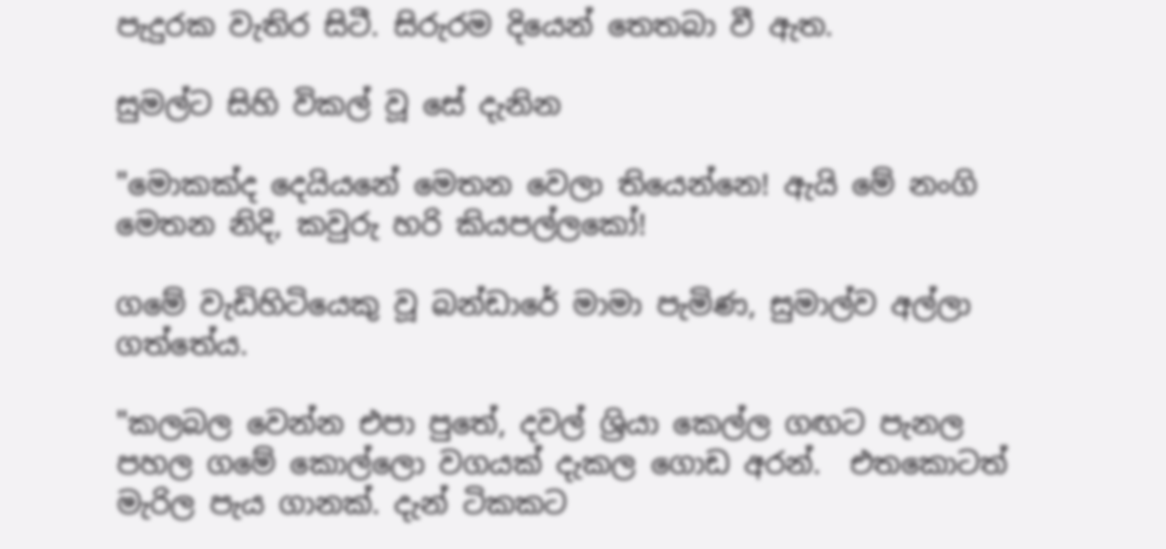පැදුරක වැතිර සිටී. සිරුරම දියෙන් තෙතබා වී ඇත.

සුමල්ට සිහි විකල් වූ සේ දැනින

"මොකක්ද දෙයියනේ මෙතන වෙලා තියෙන්නෙ! ඇයි මේ නංගි මෙතන නිදි, කවුරු හරි කියපල්ලකෝ!

ගමේ වැඩිහිටියෙකු වූ බන්ඩාරේ මාමා පැමිණ, සුමාල්ව අල්ලා ගත්තේය.

"කලබල වෙන්න එපා පුතේ, දවල් ශ්‍රියා කෙල්ල ගඟට පැනල පහල ගමේ කොල්ලො වගයක් දැකල ගොඩ අරන්.  එතකොටත් මැරිල පැය ගානක්. දැන් ටිකකට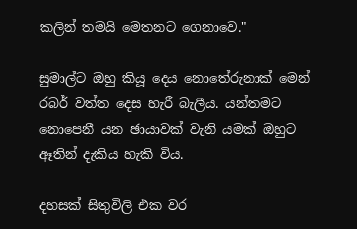කලින් තමයි මෙතනට ගෙනාවෙ."

සුමාල්ට ඔහු කියූ දෙය නොතේරුනාක් මෙන් රබර් වත්ත දෙස හැරී බැලීය. යන්තමට නොපෙනී යන ඡායාවක් වැනි යමක් ඔහුට ඈතින් දැකිය හැකි විය.

දහසක් සිතුවිලි එක වර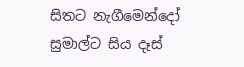සිතට නැගීමෙන්දෝ සුමාල්ට සිය දෑස්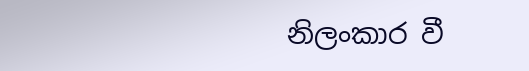නිලංකාර වී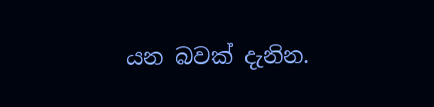යන බවක් දැනින.